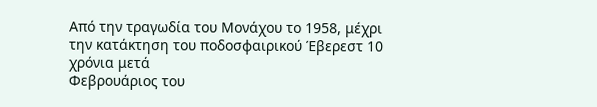Από την τραγωδία του Μονάχου το 1958, μέχρι την κατάκτηση του ποδοσφαιρικού Έβερεστ 10 χρόνια μετά
Φεβρουάριος του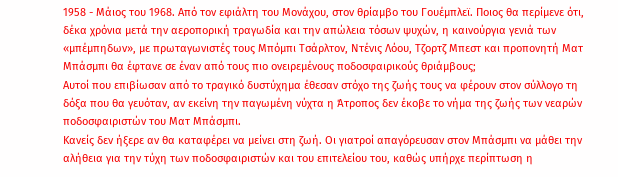1958 - Μάιος του 1968. Από τον εφιάλτη του Μονάχου, στον θρίαμβο του Γουέμπλεϊ. Ποιος θα περίμενε ότι, δέκα χρόνια μετά την αεροπορική τραγωδία και την απώλεια τόσων ψυχών, η καινούργια γενιά των «μπέμπηδων», με πρωταγωνιστές τους Μπόμπι Τσάρλτον, Ντένις Λόου, Τζορτζ Μπεστ και προπονητή Ματ Μπάσμπι θα έφτανε σε έναν από τους πιο ονειρεμένους ποδοσφαιρικούς θριάμβους;
Αυτοί που επιβίωσαν από το τραγικό δυστύχημα έθεσαν στόχο της ζωής τους να φέρουν στον σύλλογο τη δόξα που θα γευόταν, αν εκείνη την παγωμένη νύχτα η Άτροπος δεν έκοβε το νήμα της ζωής των νεαρών ποδοσφαιριστών του Ματ Μπάσμπι.
Κανείς δεν ήξερε αν θα καταφέρει να μείνει στη ζωή. Οι γιατροί απαγόρευσαν στον Μπάσμπι να μάθει την αλήθεια για την τύχη των ποδοσφαιριστών και του επιτελείου του, καθώς υπήρχε περίπτωση η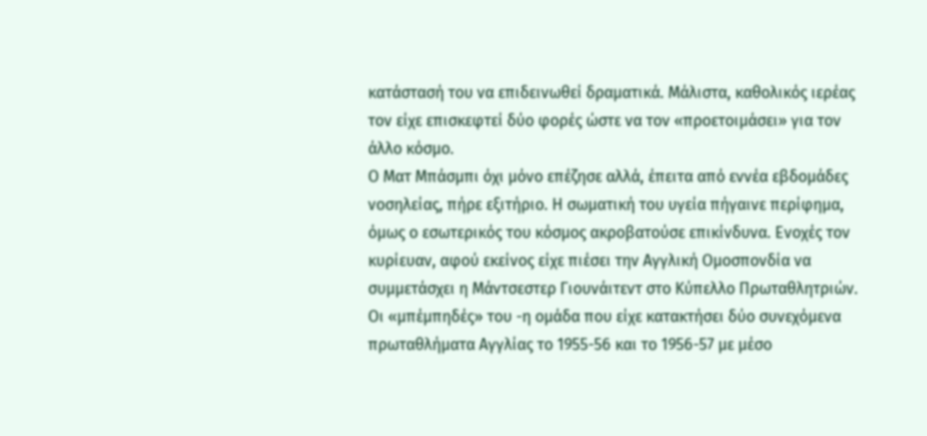κατάστασή του να επιδεινωθεί δραματικά. Μάλιστα, καθολικός ιερέας τον είχε επισκεφτεί δύο φορές ώστε να τον «προετοιμάσει» για τον άλλο κόσμο.
Ο Ματ Μπάσμπι όχι μόνο επέζησε αλλά, έπειτα από εννέα εβδομάδες νοσηλείας, πήρε εξιτήριο. Η σωματική του υγεία πήγαινε περίφημα, όμως ο εσωτερικός του κόσμος ακροβατούσε επικίνδυνα. Ενοχές τον κυρίευαν, αφού εκείνος είχε πιέσει την Αγγλική Ομοσπονδία να συμμετάσχει η Μάντσεστερ Γιουνάιτεντ στο Κύπελλο Πρωταθλητριών.
Οι «μπέμπηδές» του -η ομάδα που είχε κατακτήσει δύο συνεχόμενα πρωταθλήματα Αγγλίας το 1955-56 και το 1956-57 με μέσο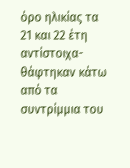όρο ηλικίας τα 21 και 22 έτη αντίστοιχα- θάφτηκαν κάτω από τα συντρίμμια του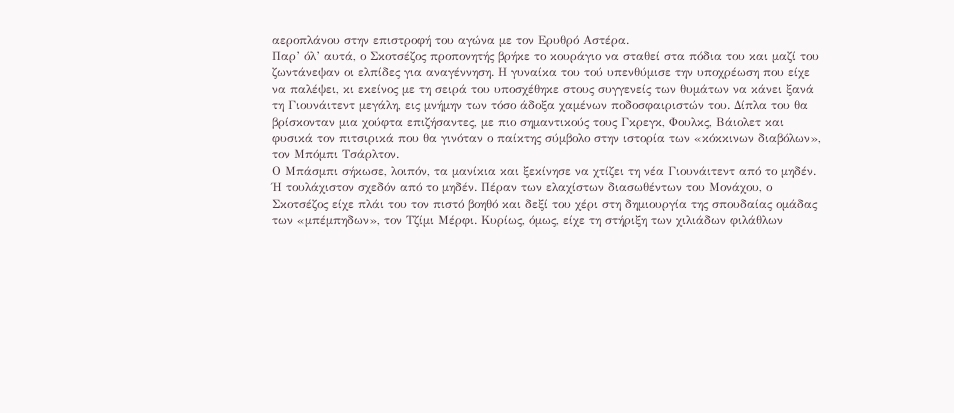αεροπλάνου στην επιστροφή του αγώνα με τον Ερυθρό Αστέρα.
Παρ’ όλ’ αυτά, ο Σκοτσέζος προπονητής βρήκε το κουράγιο να σταθεί στα πόδια του και μαζί του ζωντάνεψαν οι ελπίδες για αναγέννηση. Η γυναίκα του τού υπενθύμισε την υποχρέωση που είχε να παλέψει, κι εκείνος με τη σειρά του υποσχέθηκε στους συγγενείς των θυμάτων να κάνει ξανά τη Γιουνάιτεντ μεγάλη, εις μνήμην των τόσο άδοξα χαμένων ποδοσφαιριστών του. Δίπλα του θα βρίσκονταν μια χούφτα επιζήσαντες, με πιο σημαντικούς τους Γκρεγκ, Φουλκς, Βάιολετ και φυσικά τον πιτσιρικά που θα γινόταν ο παίκτης σύμβολο στην ιστορία των «κόκκινων διαβόλων», τον Μπόμπι Τσάρλτον.
Ο Μπάσμπι σήκωσε, λοιπόν, τα μανίκια και ξεκίνησε να χτίζει τη νέα Γιουνάιτεντ από το μηδέν. Ή τουλάχιστον σχεδόν από το μηδέν. Πέραν των ελαχίστων διασωθέντων του Μονάχου, ο Σκοτσέζος είχε πλάι του τον πιστό βοηθό και δεξί του χέρι στη δημιουργία της σπουδαίας ομάδας των «μπέμπηδων», τον Τζίμι Μέρφι. Κυρίως, όμως, είχε τη στήριξη των χιλιάδων φιλάθλων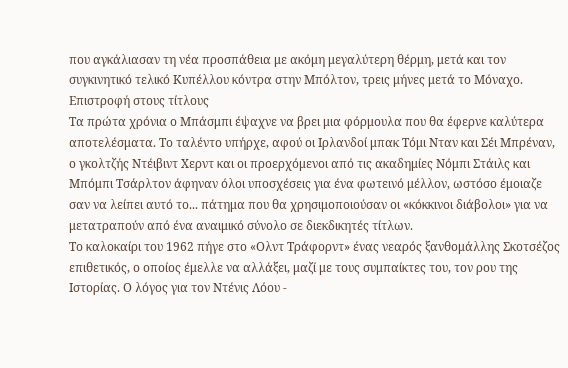που αγκάλιασαν τη νέα προσπάθεια με ακόμη μεγαλύτερη θέρμη, μετά και τον συγκινητικό τελικό Κυπέλλου κόντρα στην Μπόλτον, τρεις μήνες μετά το Μόναχο.
Επιστροφή στους τίτλους
Τα πρώτα χρόνια ο Μπάσμπι έψαχνε να βρει μια φόρμουλα που θα έφερνε καλύτερα αποτελέσματα. Το ταλέντο υπήρχε, αφού οι Ιρλανδοί μπακ Τόμι Νταν και Σέι Μπρέναν, ο γκολτζής Ντέιβιντ Χερντ και οι προερχόμενοι από τις ακαδημίες Νόμπι Στάιλς και Μπόμπι Τσάρλτον άφηναν όλοι υποσχέσεις για ένα φωτεινό μέλλον, ωστόσο έμοιαζε σαν να λείπει αυτό το... πάτημα που θα χρησιμοποιούσαν οι «κόκκινοι διάβολοι» για να μετατραπούν από ένα αναιμικό σύνολο σε διεκδικητές τίτλων.
Το καλοκαίρι του 1962 πήγε στο «Ολντ Τράφορντ» ένας νεαρός ξανθομάλλης Σκοτσέζος επιθετικός, ο οποίος έμελλε να αλλάξει, μαζί με τους συμπαίκτες του, τον ρου της Ιστορίας. Ο λόγος για τον Ντένις Λόου -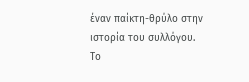έναν παίκτη-θρύλο στην ιστορία του συλλόγου.
Το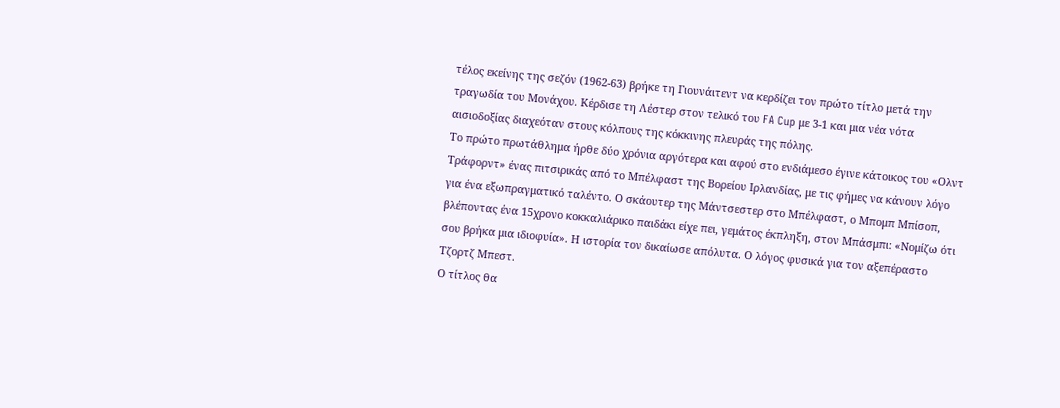τέλος εκείνης της σεζόν (1962-63) βρήκε τη Γιουνάιτεντ να κερδίζει τον πρώτο τίτλο μετά την τραγωδία του Μονάχου. Κέρδισε τη Λέστερ στον τελικό του FA Cup με 3-1 και μια νέα νότα αισιοδοξίας διαχεόταν στους κόλπους της κόκκινης πλευράς της πόλης.
Το πρώτο πρωτάθλημα ήρθε δύο χρόνια αργότερα και αφού στο ενδιάμεσο έγινε κάτοικος του «Ολντ Τράφορντ» ένας πιτσιρικάς από το Μπέλφαστ της Βορείου Ιρλανδίας, με τις φήμες να κάνουν λόγο για ένα εξωπραγματικό ταλέντο. Ο σκάουτερ της Μάντσεστερ στο Μπέλφαστ, ο Μπομπ Μπίσοπ, βλέποντας ένα 15χρονο κοκκαλιάρικο παιδάκι είχε πει, γεμάτος έκπληξη, στον Μπάσμπι: «Νομίζω ότι σου βρήκα μια ιδιοφυία». Η ιστορία τον δικαίωσε απόλυτα. Ο λόγος φυσικά για τον αξεπέραστο Τζορτζ Μπεστ.
Ο τίτλος θα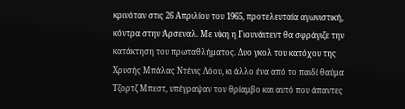κρινόταν στις 26 Απριλίου του 1965, προτελευταία αγωνιστική, κόντρα στην Άρσεναλ. Με νίκη η Γιουνάιτεντ θα σφράγιζε την κατάκτηση του πρωταθλήματος. Δυο γκολ του κατόχου της Χρυσής Μπάλας Ντένις Λόου, κι άλλο ένα από το παιδί θαύμα Τζορτζ Μπεστ, υπέγραψαν τον θρίαμβο και αυτό που άπαντες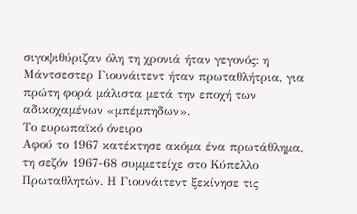σιγοψιθύριζαν όλη τη χρονιά ήταν γεγονός: η Μάντσεστερ Γιουνάιτεντ ήταν πρωταθλήτρια, για πρώτη φορά μάλιστα μετά την εποχή των αδικοχαμένων «μπέμπηδων».
Το ευρωπαϊκό όνειρο
Αφού το 1967 κατέκτησε ακόμα ένα πρωτάθλημα, τη σεζόν 1967-68 συμμετείχε στο Κύπελλο Πρωταθλητών. Η Γιουνάιτεντ ξεκίνησε τις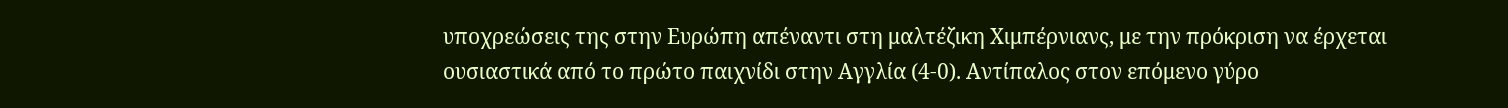υποχρεώσεις της στην Ευρώπη απέναντι στη μαλτέζικη Χιμπέρνιανς, με την πρόκριση να έρχεται ουσιαστικά από το πρώτο παιχνίδι στην Αγγλία (4-0). Αντίπαλος στον επόμενο γύρο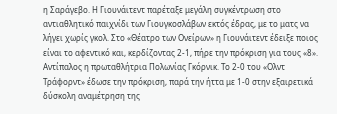η Σαράγεβο. Η Γιουνάιτεντ παρέταξε μεγάλη συγκέντρωση στο αντιαθλητικό παιχνίδι των Γιουγκοσλάβων εκτός έδρας, με το ματς να λήγει χωρίς γκολ. Στο «Θέατρο των Ονείρων» η Γιουνάιτεντ έδειξε ποιος είναι το αφεντικό και, κερδίζοντας 2-1, πήρε την πρόκριση για τους «8». Αντίπαλος η πρωταθλήτρια Πολωνίας Γκόρνικ. Το 2-0 του «Ολντ Τράφορντ» έδωσε την πρόκριση, παρά την ήττα με 1-0 στην εξαιρετικά δύσκολη αναμέτρηση της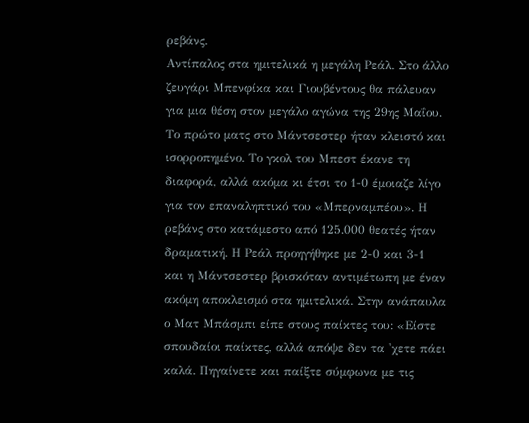ρεβάνς.
Αντίπαλος στα ημιτελικά η μεγάλη Ρεάλ. Στο άλλο ζευγάρι Μπενφίκα και Γιουβέντους θα πάλευαν για μια θέση στον μεγάλο αγώνα της 29ης Μαΐου. Το πρώτο ματς στο Μάντσεστερ ήταν κλειστό και ισορροπημένο. Το γκολ του Μπεστ έκανε τη διαφορά, αλλά ακόμα κι έτσι το 1-0 έμοιαζε λίγο για τον επαναληπτικό του «Μπερναμπέου». Η ρεβάνς στο κατάμεστο από 125.000 θεατές ήταν δραματική. Η Ρεάλ προηγήθηκε με 2-0 και 3-1 και η Μάντσεστερ βρισκόταν αντιμέτωπη με έναν ακόμη αποκλεισμό στα ημιτελικά. Στην ανάπαυλα ο Ματ Μπάσμπι είπε στους παίκτες του: «Είστε σπουδαίοι παίκτες, αλλά απόψε δεν τα 'χετε πάει καλά. Πηγαίνετε και παίξτε σύμφωνα με τις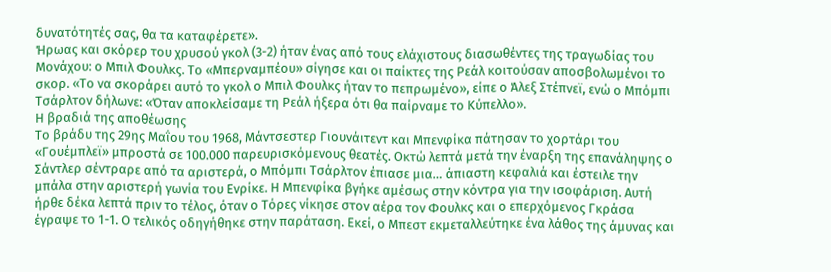δυνατότητές σας, θα τα καταφέρετε».
Ήρωας και σκόρερ του χρυσού γκολ (3-2) ήταν ένας από τους ελάχιστους διασωθέντες της τραγωδίας του Μονάχου: ο Μπιλ Φουλκς. Το «Μπερναμπέου» σίγησε και οι παίκτες της Ρεάλ κοιτούσαν αποσβολωμένοι το σκορ. «Το να σκοράρει αυτό το γκολ ο Μπιλ Φουλκς ήταν το πεπρωμένο», είπε ο Άλεξ Στέπνεϊ, ενώ ο Μπόμπι Τσάρλτον δήλωνε: «Όταν αποκλείσαμε τη Ρεάλ ήξερα ότι θα παίρναμε το Κύπελλο».
Η βραδιά της αποθέωσης
Το βράδυ της 29ης Μαΐου του 1968, Μάντσεστερ Γιουνάιτεντ και Μπενφίκα πάτησαν το χορτάρι του «Γουέμπλεϊ» μπροστά σε 100.000 παρευρισκόμενους θεατές. Οκτώ λεπτά μετά την έναρξη της επανάληψης ο Σάντλερ σέντραρε από τα αριστερά, ο Μπόμπι Τσάρλτον έπιασε μια… άπιαστη κεφαλιά και έστειλε την μπάλα στην αριστερή γωνία του Ενρίκε. Η Μπενφίκα βγήκε αμέσως στην κόντρα για την ισοφάριση. Αυτή ήρθε δέκα λεπτά πριν το τέλος, όταν ο Τόρες νίκησε στον αέρα τον Φουλκς και ο επερχόμενος Γκράσα έγραψε το 1-1. Ο τελικός οδηγήθηκε στην παράταση. Εκεί, ο Μπεστ εκμεταλλεύτηκε ένα λάθος της άμυνας και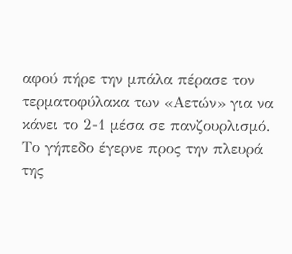αφού πήρε την μπάλα πέρασε τον τερματοφύλακα των «Αετών» για να κάνει το 2-1 μέσα σε πανζουρλισμό. Το γήπεδο έγερνε προς την πλευρά της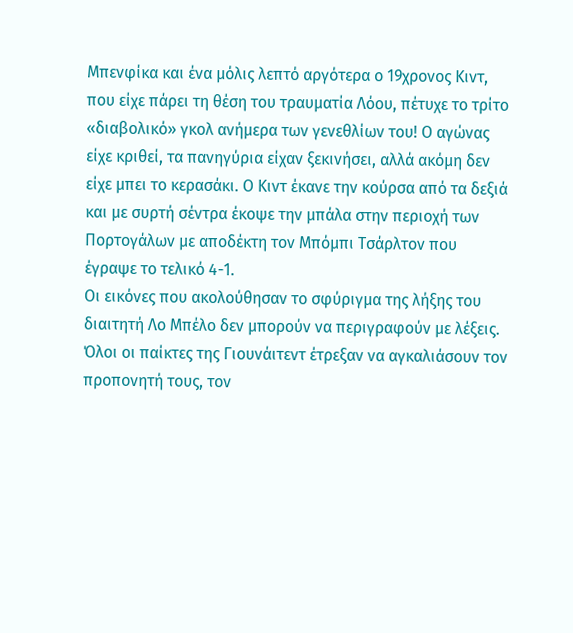Μπενφίκα και ένα μόλις λεπτό αργότερα ο 19χρονος Κιντ, που είχε πάρει τη θέση του τραυματία Λόου, πέτυχε το τρίτο «διαβολικό» γκολ ανήμερα των γενεθλίων του! Ο αγώνας είχε κριθεί, τα πανηγύρια είχαν ξεκινήσει, αλλά ακόμη δεν είχε μπει το κερασάκι. Ο Κιντ έκανε την κούρσα από τα δεξιά και με συρτή σέντρα έκοψε την μπάλα στην περιοχή των Πορτογάλων με αποδέκτη τον Μπόμπι Τσάρλτον που έγραψε το τελικό 4-1.
Οι εικόνες που ακολούθησαν το σφύριγμα της λήξης του διαιτητή Λο Μπέλο δεν μπορούν να περιγραφούν με λέξεις. Όλοι οι παίκτες της Γιουνάιτεντ έτρεξαν να αγκαλιάσουν τον προπονητή τους, τον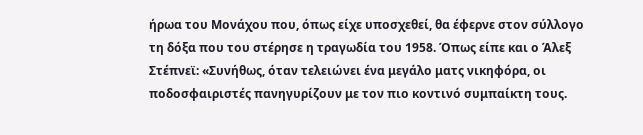ήρωα του Μονάχου που, όπως είχε υποσχεθεί, θα έφερνε στον σύλλογο τη δόξα που του στέρησε η τραγωδία του 1958. Όπως είπε και ο Άλεξ Στέπνεϊ: «Συνήθως, όταν τελειώνει ένα μεγάλο ματς νικηφόρα, οι ποδοσφαιριστές πανηγυρίζουν με τον πιο κοντινό συμπαίκτη τους.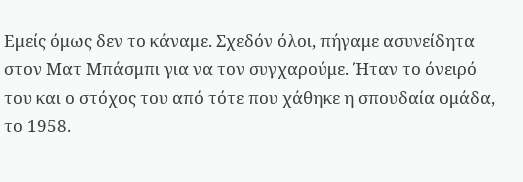Εμείς όμως δεν το κάναμε. Σχεδόν όλοι, πήγαμε ασυνείδητα στον Ματ Μπάσμπι για να τον συγχαρούμε. Ήταν το όνειρό του και ο στόχος του από τότε που χάθηκε η σπουδαία ομάδα, το 1958.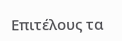Επιτέλους τα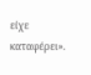είχε καταφέρει».